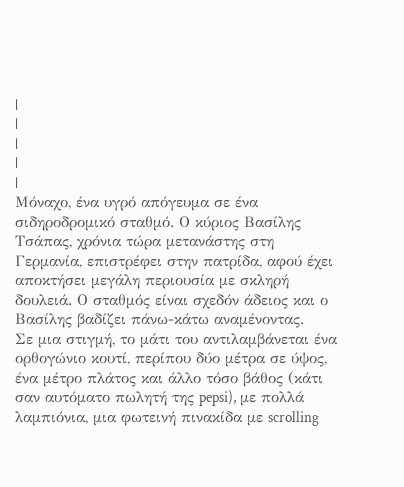|
|
|
|
|
Μόναχο, ένα υγρό απόγευμα σε ένα σιδηροδρομικό σταθμό. Ο κύριος Βασίλης Τσάπας, χρόνια τώρα μετανάστης στη Γερμανία, επιστρέφει στην πατρίδα, αφού έχει αποκτήσει μεγάλη περιουσία με σκληρή δουλειά. Ο σταθμός είναι σχεδόν άδειος και ο Βασίλης βαδίζει πάνω-κάτω αναμένοντας.
Σε μια στιγμή, το μάτι του αντιλαμβάνεται ένα ορθογώνιο κουτί, περίπου δύο μέτρα σε ύψος, ένα μέτρο πλάτος και άλλο τόσο βάθος (κάτι σαν αυτόματο πωλητή της pepsi), με πολλά λαμπιόνια, μια φωτεινή πινακίδα με scrolling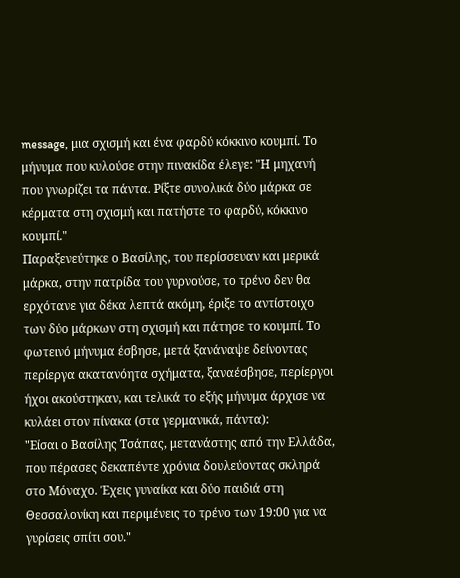message, μια σχισμή και ένα φαρδύ κόκκινο κουμπί. Το μήνυμα που κυλούσε στην πινακίδα έλεγε: "Η μηχανή που γνωρίζει τα πάντα. Ρίξτε συνολικά δύο μάρκα σε κέρματα στη σχισμή και πατήστε το φαρδύ, κόκκινο κουμπί."
Παραξενεύτηκε ο Βασίλης, του περίσσευαν και μερικά μάρκα, στην πατρίδα του γυρνούσε, το τρένο δεν θα ερχότανε για δέκα λεπτά ακόμη, έριξε το αντίστοιχο των δύο μάρκων στη σχισμή και πάτησε το κουμπί. Το φωτεινό μήνυμα έσβησε, μετά ξανάναψε δείνοντας περίεργα ακατανόητα σχήματα, ξαναέσβησε, περίεργοι ήχοι ακούστηκαν, και τελικά το εξής μήνυμα άρχισε να κυλάει στον πίνακα (στα γερμανικά, πάντα):
"Είσαι ο Βασίλης Τσάπας, μετανάστης από την Ελλάδα, που πέρασες δεκαπέντε χρόνια δουλεύοντας σκληρά στο Μόναχο. Έχεις γυναίκα και δύο παιδιά στη Θεσσαλονίκη και περιμένεις το τρένο των 19:00 για να γυρίσεις σπίτι σου."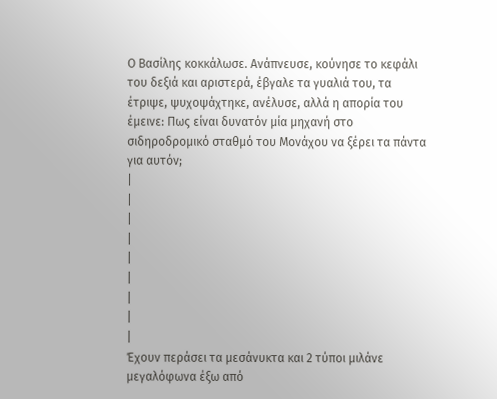Ο Βασίλης κοκκάλωσε. Ανάπνευσε, κούνησε το κεφάλι του δεξιά και αριστερά, έβγαλε τα γυαλιά του, τα έτριψε, ψυχοψάχτηκε, ανέλυσε, αλλά η απορία του έμεινε: Πως είναι δυνατόν μία μηχανή στο σιδηροδρομικό σταθμό του Μονάχου να ξέρει τα πάντα για αυτόν;
|
|
|
|
|
|
|
|
|
Έχουν περάσει τα μεσάνυκτα και 2 τύποι μιλάνε μεγαλόφωνα έξω από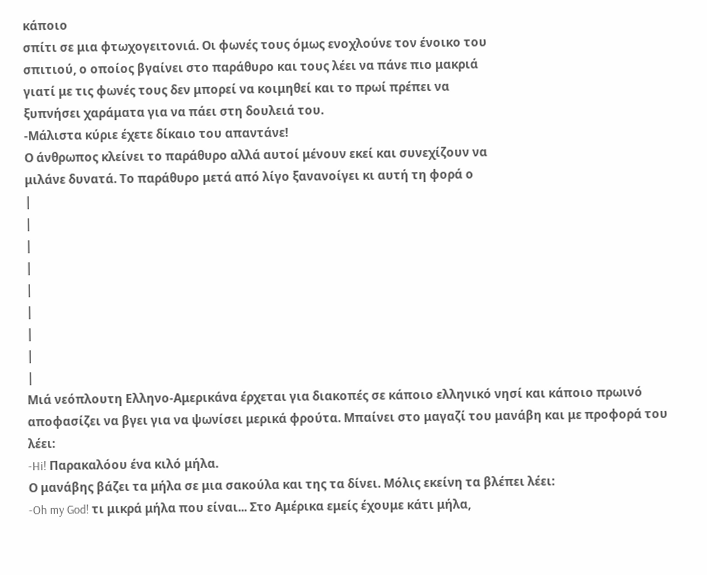κάποιο
σπίτι σε μια φτωχογειτονιά. Οι φωνές τους όμως ενοχλούνε τον ένοικο του
σπιτιού, ο οποίος βγαίνει στο παράθυρο και τους λέει να πάνε πιο μακριά
γιατί με τις φωνές τους δεν μπορεί να κοιμηθεί και το πρωί πρέπει να
ξυπνήσει χαράματα για να πάει στη δουλειά του.
-Μάλιστα κύριε έχετε δίκαιο του απαντάνε!
Ο άνθρωπος κλείνει το παράθυρο αλλά αυτοί μένουν εκεί και συνεχίζουν να
μιλάνε δυνατά. Το παράθυρο μετά από λίγο ξανανοίγει κι αυτή τη φορά ο
|
|
|
|
|
|
|
|
|
Mιά νεόπλουτη Ελληνο-Αμερικάνα έρχεται για διακοπές σε κάποιο ελληνικό νησί και κάποιο πρωινό αποφασίζει να βγει για να ψωνίσει μερικά φρούτα. Μπαίνει στο μαγαζί του μανάβη και με προφορά του λέει:
-Hi! Παρακαλόου ένα κιλό μήλα.
Ο μανάβης βάζει τα μήλα σε μια σακούλα και της τα δίνει. Μόλις εκείνη τα βλέπει λέει:
-Oh my God! τι μικρά μήλα που είναι... Στο Αμέρικα εμείς έχουμε κάτι μήλα,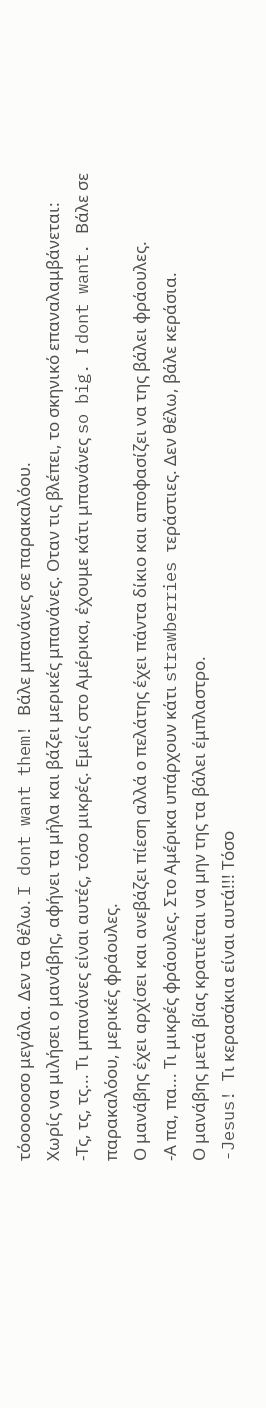τόοοοοοσο μεγάλα. Δεν τα θέλω. I dont want them! Βάλε μπανάνες σε παρακαλόου.
Χωρίς να μιλήσει ο μανάβης, αφήνει τα μήλα και βάζει μερικές μπανάνες. Οταν τις βλέπει, το σκηνικό επαναλαμβάνεται:
-Τς, τς, τς... Τι μπανάνες είναι αυτές, τόσο μικρές. Εμείς στο Αμέρικα, έχουμε κάτι μπανάνες so big. Ι dont want. Βάλε σε παρακαλόου, μερικές φράουλες.
Ο μανάβης έχει αρχίσει και ανεβάζει πίεση αλλά ο πελάτης έχει πάντα δίκιο και αποφασίζει να της βάλει φράουλες.
-Α πα, πα... Τι μικρές φράουλες. Στο Αμέρικα υπάρχουν κάτι strawberries τεράστιες. Δεν θέλω, βάλε κεράσια.
Ο μανάβης μετά βίας κρατιέται να μην της τα βάλει έμπλαστρο.
-Jesus! Τι κερασάκια είναι αυτά!!! Τόσο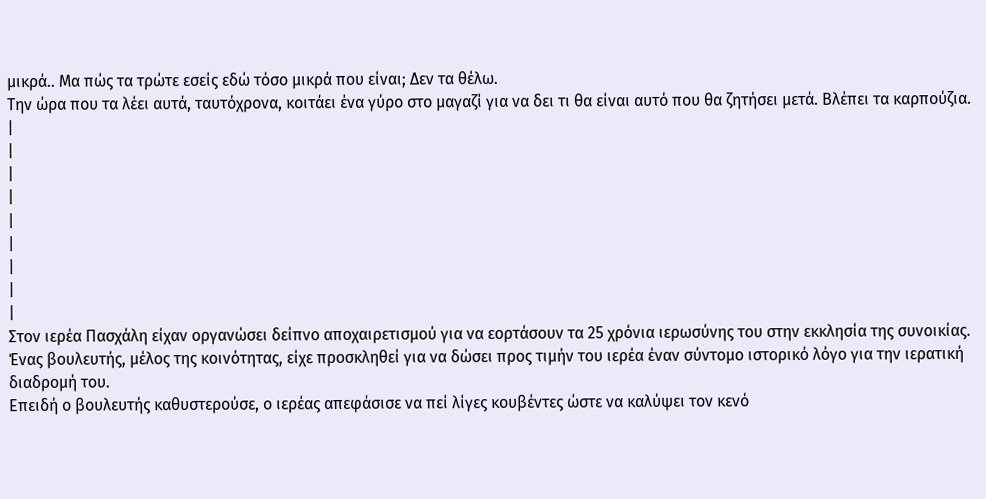μικρά.. Μα πώς τα τρώτε εσείς εδώ τόσο μικρά που είναι; Δεν τα θέλω.
Την ώρα που τα λέει αυτά, ταυτόχρονα, κοιτάει ένα γύρο στο μαγαζί για να δει τι θα είναι αυτό που θα ζητήσει μετά. Βλέπει τα καρπούζια.
|
|
|
|
|
|
|
|
|
Στον ιερέα Πασχάλη είχαν οργανώσει δείπνο αποχαιρετισμού για να εορτάσουν τα 25 χρόνια ιερωσύνης του στην εκκλησία της συνοικίας.
Ένας βουλευτής, μέλος της κοινότητας, είχε προσκληθεί για να δώσει προς τιμήν του ιερέα έναν σύντομο ιστορικό λόγο για την ιερατική διαδρομή του.
Επειδή ο βουλευτής καθυστερούσε, ο ιερέας απεφάσισε να πεί λίγες κουβέντες ώστε να καλύψει τον κενό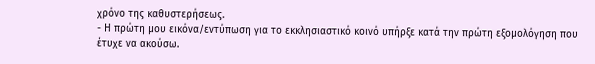χρόνο της καθυστερήσεως.
- Η πρώτη μου εικόνα/εντύπωση για το εκκλησιαστικό κοινό υπήρξε κατά την πρώτη εξομολόγηση που έτυχε να ακούσω.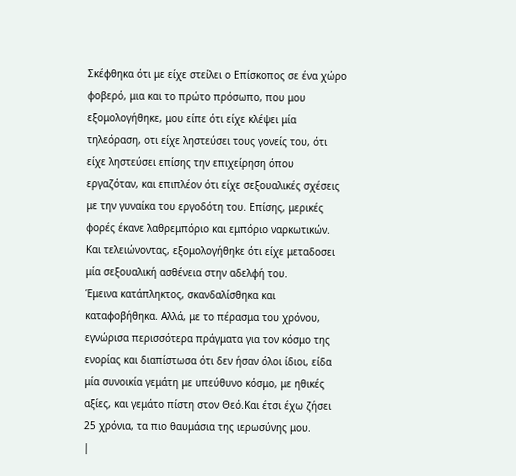Σκέφθηκα ότι με είχε στείλει ο Επίσκοπος σε ένα χώρο φοβερό, μια και το πρώτο πρόσωπο, που μου εξομολογήθηκε, μου είπε ότι είχε κλέψει μία τηλεόραση, οτι είχε ληστεύσει τους γονείς του, ότι είχε ληστεύσει επίσης την επιχείρηση όπου εργαζόταν, και επιπλέον ότι είχε σεξουαλικές σχέσεις με την γυναίκα του εργοδότη του. Επίσης, μερικές φορές έκανε λαθρεμπόριο και εμπόριο ναρκωτικών. Και τελειώνοντας, εξομολογήθηkε ότι είχε μεταδοσει μία σεξουαλική ασθένεια στην αδελφή του.
Έμεινα κατάπληκτος, σκανδαλίσθηκα και καταφοβήθηκα. Αλλά, με το πέρασμα του χρόνου, εγνώρισα περισσότερα πράγματα για τον κόσμο της ενορίας και διαπίστωσα ότι δεν ήσαν όλοι ίδιοι, είδα μία συνοικία γεμάτη με υπεύθυνο κόσμο, με ηθικές αξίες, και γεμάτο πίστη στον Θεό.Και έτσι έχω ζήσει 25 χρόνια, τα πιο θαυμάσια της ιερωσύνης μου.
|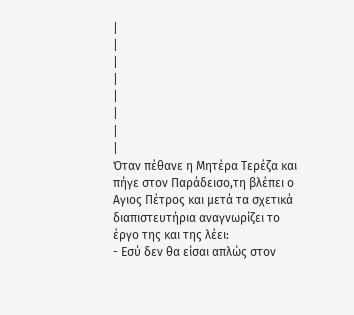|
|
|
|
|
|
|
|
Όταν πέθανε η Μητέρα Τερέζα και πήγε στον Παράδεισο,τη βλέπει ο Αγιος Πέτρος και μετά τα σχετικά διαπιστευτήρια αναγνωρίζει το έργο της και της λέει:
- Εσύ δεν θα είσαι απλώς στον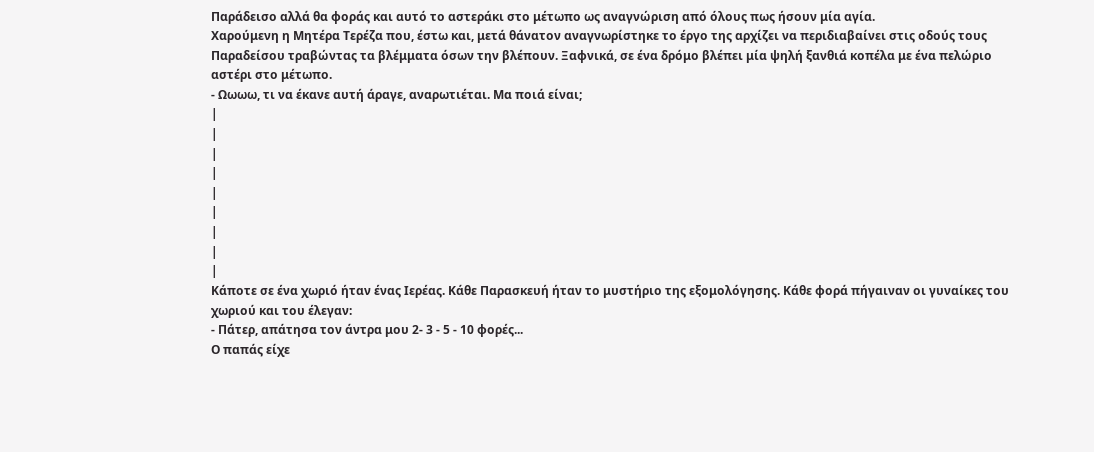Παράδεισο αλλά θα φοράς και αυτό το αστεράκι στο μέτωπο ως αναγνώριση από όλους πως ήσουν μία αγία.
Χαρούμενη η Μητέρα Τερέζα που, έστω και, μετά θάνατον αναγνωρίστηκε το έργο της αρχίζει να περιδιαβαίνει στις οδούς τους Παραδείσου τραβώντας τα βλέμματα όσων την βλέπουν. Ξαφνικά, σε ένα δρόμο βλέπει μία ψηλή ξανθιά κοπέλα με ένα πελώριο αστέρι στο μέτωπο.
- Ωωωω, τι να έκανε αυτή άραγε, αναρωτιέται. Μα ποιά είναι;
|
|
|
|
|
|
|
|
|
Κάποτε σε ένα χωριό ήταν ένας Ιερέας. Κάθε Παρασκευή ήταν το μυστήριο της εξομολόγησης. Κάθε φορά πήγαιναν οι γυναίκες του χωριού και του έλεγαν:
- Πάτερ, απάτησα τον άντρα μου 2- 3 - 5 - 10 φορές...
Ο παπάς είχε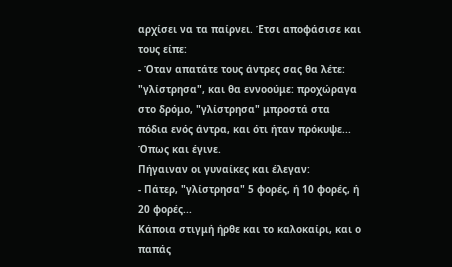αρχίσει να τα παίρνει. Έτσι αποφάσισε και τους είπε:
- Όταν απατάτε τους άντρες σας θα λέτε: "γλίστρησα", και θα εννοούμε: προχώραγα στο δρόμο, "γλίστρησα" μπροστά στα πόδια ενός άντρα, και ότι ήταν πρόκυψε...
Όπως και έγινε.
Πήγαιναν οι γυναίκες και έλεγαν:
- Πάτερ, "γλίστρησα" 5 φορές, ή 10 φορές, ή 20 φορές...
Κάποια στιγμή ήρθε και το καλοκαίρι, και ο παπάς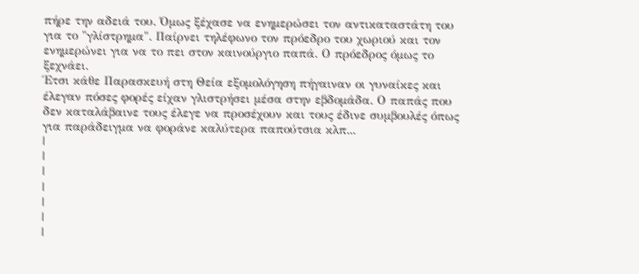πήρε την αδειά του. Όμως ξέχασε να ενημερώσει τον αντικαταστάτη του για το "γλίστρημα". Παίρνει τηλέφωνο τον πρόεδρο του χωριού και τον ενημερώνει για να το πει στον καινούργιο παπά. Ο πρόεδρος όμως το ξεχνάει.
Έτσι κάθε Παρασκευή στη Θεία εξομολόγηση πήγαιναν οι γυναίκες και έλεγαν πόσες φορές είχαν γλιστρήσει μέσα στην εβδομάδα. Ο παπάς που δεν καταλάβαινε τους έλεγε να προσέχουν και τους έδινε συμβουλές όπως για παράδειγμα να φοράνε καλύτερα παπούτσια κλπ...
|
|
|
|
|
|
|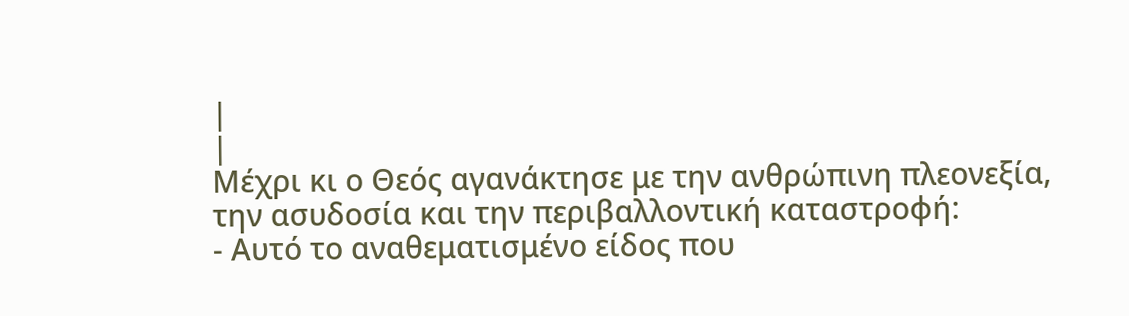|
|
Μέχρι κι ο Θεός αγανάκτησε με την ανθρώπινη πλεονεξία, την ασυδοσία και την περιβαλλοντική καταστροφή:
- Αυτό το αναθεματισμένο είδος που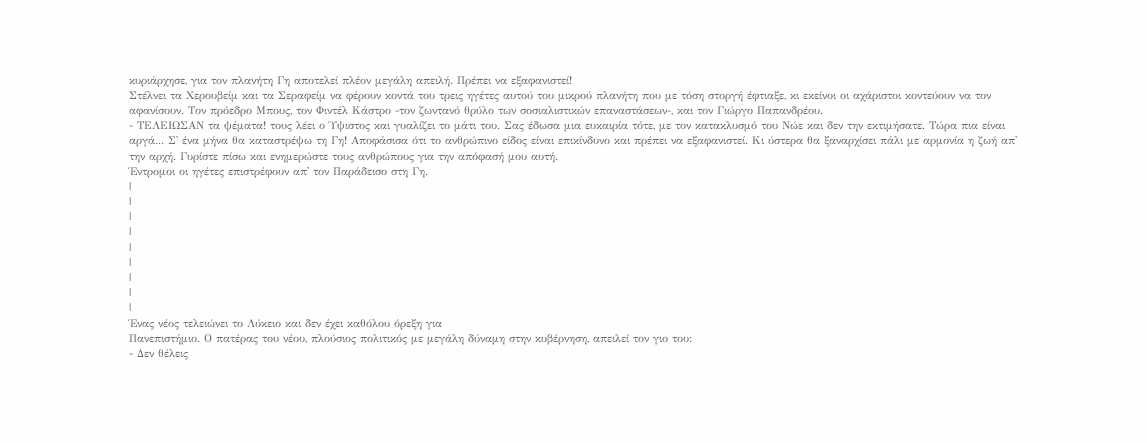κυριάρχησε, για τον πλανήτη Γη αποτελεί πλέον μεγάλη απειλή. Πρέπει να εξαφανιστεί!
Στέλνει τα Χερουβείμ και τα Σεραφείμ να φέρουν κοντά του τρεις ηγέτες αυτού του μικρού πλανήτη που με τόση στοργή έφτιαξε, κι εκείνοι οι αχάριστοι κοντεύουν να τον αφανίσουν. Τον πρόεδρο Μπους, τον Φιντέλ Κάστρο -τον ζωντανό θρύλο των σοσιαλιστικών επαναστάσεων-, και τον Γιώργο Παπανδρέου.
- ΤΕΛΕΙΩΣΑΝ τα ψέματα! τους λέει ο Ύψιστος και γυαλίζει το μάτι του. Σας έδωσα μια ευκαιρία τότε, με τον κατακλυσμό του Νώε και δεν την εκτιμήσατε. Τώρα πια είναι αργά... Σ' ένα μήνα θα καταστρέψω τη Γη! Αποφάσισα ότι το ανθρώπινο είδος είναι επικίνδυνο και πρέπει να εξαφανιστεί. Κι ύστερα θα ξαναρχίσει πάλι με αρμονία η ζωή απ' την αρχή. Γυρίστε πίσω και ενημερώστε τους ανθρώπους για την απόφασή μου αυτή.
Έντρομοι οι ηγέτες επιστρέφουν απ' τον Παράδεισο στη Γη.
|
|
|
|
|
|
|
|
|
Ένας νέος τελειώνει το Λύκειο και δεν έχει καθόλου όρεξη για
Πανεπιστήμιο. Ο πατέρας του νέου, πλούσιος πολιτικός με μεγάλη δύναμη στην κυβέρνηση, απειλεί τον γιο του:
- Δεν θέλεις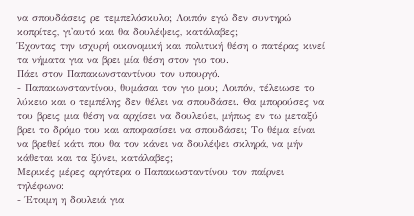να σπουδάσεις ρε τεμπελόσκυλο; Λοιπόν εγώ δεν συντηρώ κοπρίτες, γι'αυτό και θα δουλέψεις, κατάλαβες;
Έχοντας την ισχυρή οικονομική και πολιτική θέση ο πατέρας κινεί τα νήματα για να βρει μία θέση στον γιο του.
Πάει στον Παπακωνσταντίνου τον υπουργό.
- Παπακωνσταντίνου, θυμάσαι τον γιο μου; Λοιπόν, τέλειωσε το λύκειο και ο τεμπέλης δεν θέλει να σπουδάσει. Θα μπορούσες να του βρεις μια θέση να αρχίσει να δουλεύει, μήπως εν τω μεταξύ βρει το δρόμο του και αποφασίσει να σπουδάσει; Το θέμα είναι να βρεθεί κάτι που θα τον κάνει να δουλέψει σκληρά, να μήν κάθεται και τα ξύνει, κατάλαβες;
Μερικές μέρες αργότερα ο Παπακωσταντίνου τον παίρνει τηλέφωνο:
- Έτοιμη η δουλειά για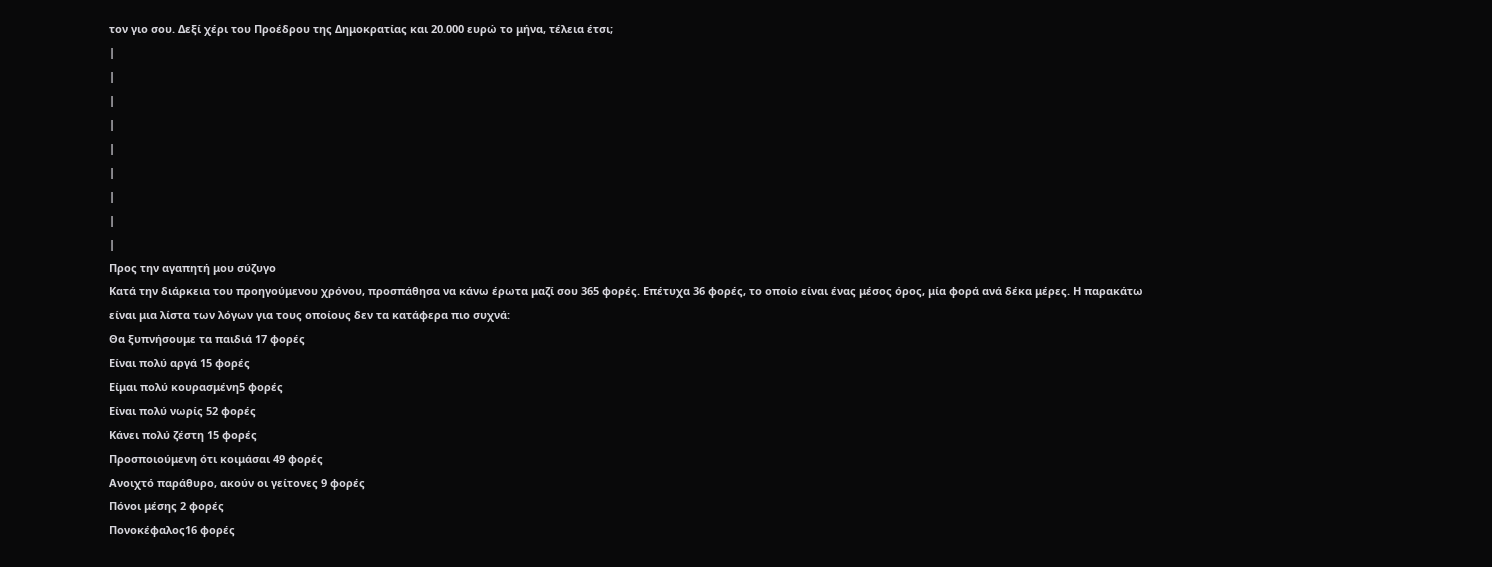τον γιο σου. Δεξί χέρι του Προέδρου της Δημοκρατίας και 20.000 ευρώ το μήνα, τέλεια έτσι;
|
|
|
|
|
|
|
|
|
Προς την αγαπητή μου σύζυγο
Κατά την διάρκεια του προηγούμενου χρόνου, προσπάθησα να κάνω έρωτα μαζί σου 365 φορές. Επέτυχα 36 φορές, το οποίο είναι ένας μέσος όρος, μία φορά ανά δέκα μέρες. Η παρακάτω είναι μια λίστα των λόγων για τους οποίους δεν τα κατάφερα πιο συχνά:
Θα ξυπνήσουμε τα παιδιά 17 φορές
Είναι πολύ αργά 15 φορές
Είμαι πολύ κουρασμένη5 φορές
Είναι πολύ νωρίς 52 φορές
Κάνει πολύ ζέστη 15 φορές
Προσποιούμενη ότι κοιμάσαι 49 φορές
Ανοιχτό παράθυρο, ακούν οι γείτονες 9 φορές
Πόνοι μέσης 2 φορές
Πονοκέφαλος16 φορές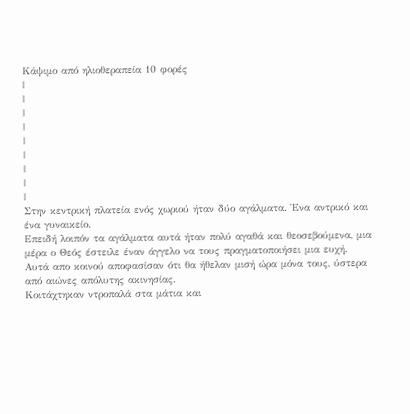Κάψιμο από ηλιοθεραπεία 10 φορές
|
|
|
|
|
|
|
|
|
Στην κεντρική πλατεία ενός χωριού ήταν δύο αγάλματα. Ένα αντρικό και ένα γυναικείο.
Επειδή λοιπόν τα αγάλματα αυτά ήταν πολύ αγαθά και θεοσεβούμενα, μια μέρα ο Θεός έστειλε έναν άγγελο να τους πραγματοποιήσει μια ευχή. Αυτά απο κοινού αποφασίσαν ότι θα ήθελαν μισή ώρα μόνα τους, ύστερα από αιώνες απόλυτης ακινησίας.
Κοιτάχτηκαν ντροπαλά στα μάτια και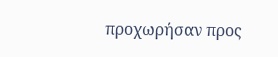προχωρήσαν προς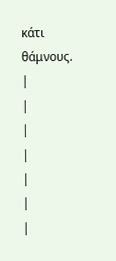κάτι θάμνους.
|
|
|
|
|
|
|